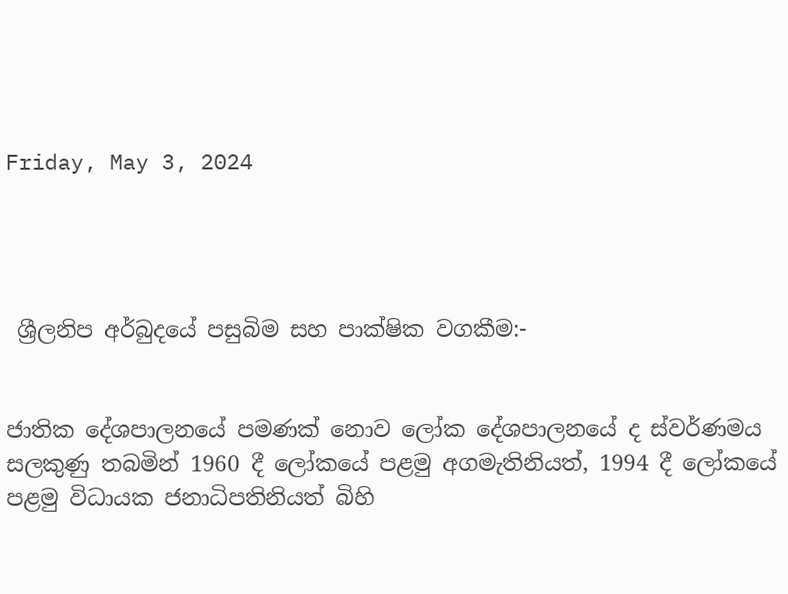Friday, May 3, 2024




 ශ්‍රීලනිප අර්බුදයේ පසුබිම සහ පාක්ෂික වගකීම:-


ජාතික දේශපාලනයේ පමණක් නොව ලෝක දේශපාලනයේ ද ස්වර්ණමය සලකුණු තබමින් 1960 දී ලෝකයේ පළමු අගමැතිනියත්, 1994 දී ලෝකයේ පළමු විධායක ජනාධිපතිනියත් බිහි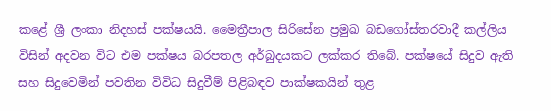කළේ ශ්‍රී ලංකා නිදහස් පක්ෂයයි. මෛත්‍රීපාල සිරිසේන ප්‍රමුඛ බඩගෝස්තරවාදී කල්ලිය විසින් අදවන විට එම පක්ෂය බරපතල අර්බුදයකට ලක්කර තිබේ. පක්ෂයේ සිදුව ඇති සහ සිදුවෙමින් පවතින විවිධ සිදුවීම් පිළිබඳව පාක්ෂකයින් තුළ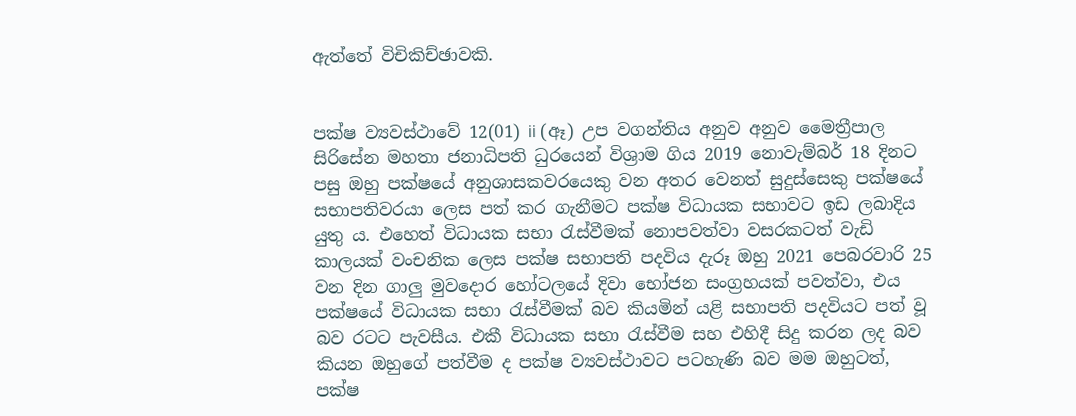ඇත්තේ විචිකිච්ඡාවකි.


පක්ෂ ව්‍යවස්ථාවේ 12(01) ii (ඈ) උප වගන්තිය අනුව අනුව මෛත්‍රීපාල සිරිසේන මහතා ජනාධිපති ධුරයෙන් විශ්‍රාම ගිය 2019 නොවැම්බර් 18 දිනට පසු ඔහු පක්ෂයේ අනුශාසකවරයෙකු වන අතර වෙනත් සුදුස්සෙකු පක්ෂයේ සභාපතිවරයා ලෙස පත් කර ගැනීමට පක්ෂ විධායක සභාවට ඉඩ ලබාදිය යුතු ය. එහෙත් විධායක සභා රැස්වීමක් නොපවත්වා වසරකටත් වැඩි කාලයක් වංචනික ලෙස පක්ෂ සභාපති පදවිය දැරූ ඔහු 2021 පෙබරවාරි 25 වන දින ගාලු මුවදොර හෝටලයේ දිවා භෝජන සංග්‍රහයක් පවත්වා, එය පක්ෂයේ විධායක සභා රැස්වීමක් බව කියමින් යළි සභාපති පදවියට පත් වූ බව රටට පැවසීය. එකී විධායක සභා රැස්වීම සහ එහිදී සිදු කරන ලද බව කියන ඔහුගේ පත්වීම ද පක්ෂ ව්‍යවස්ථාවට පටහැණි බව මම ඔහුටත්, පක්ෂ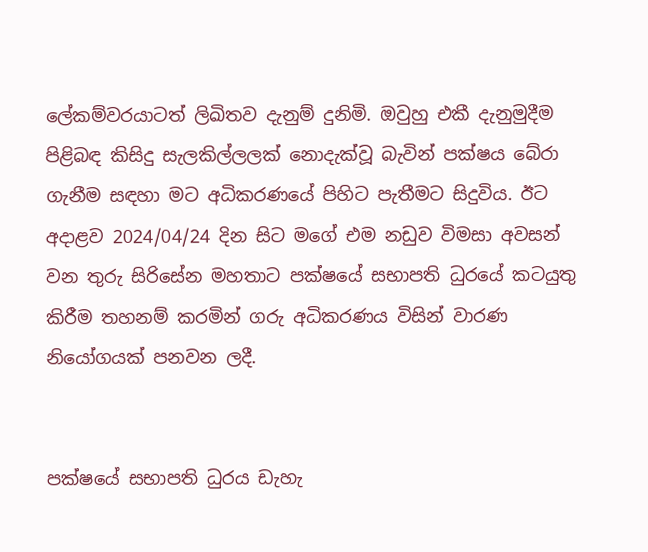ලේකම්වරයාටත් ලිඛිතව දැනුම් දුනිමි. ඔවුහු එකී දැනුමුදීම පිළිබඳ කිසිදු සැලකිල්ලලක් නොදැක්වූ බැවින් පක්ෂය බේරා ගැනීම සඳහා මට අධිකරණයේ පිහිට පැතීමට සිදුවිය. ඊට අදාළව 2024/04/24 දින සිට මගේ එම නඩුව විමසා අවසන් වන තුරු සිරිසේන මහතාට පක්ෂයේ සභාපති ධුරයේ කටයුතු කිරීම තහනම් කරමින් ගරු අධිකරණය විසින් වාරණ නියෝගයක් පනවන ලදී.


පක්ෂයේ සභාපති ධුරය ඩැහැ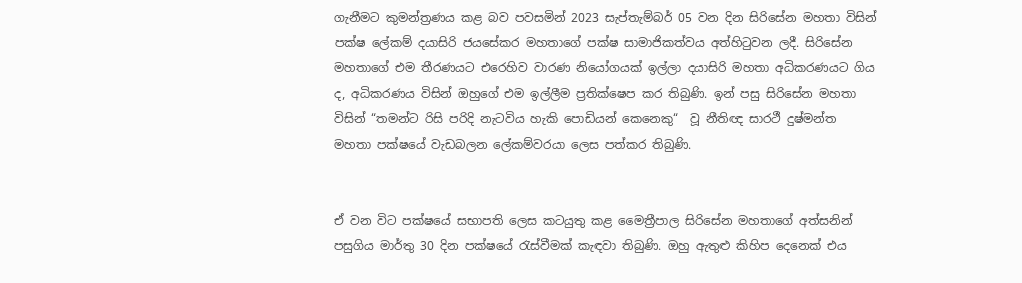ගැනීමට කුමන්ත්‍රණය කළ බව පවසමින් 2023 සැප්තැම්බර් 05 වන දින සිරිසේන මහතා විසින් පක්ෂ ලේකම් දයාසිරි ජයසේකර මහතාගේ පක්ෂ සාමාජිකත්වය අත්හිටුවන ලදී. සිරිසේන මහතාගේ එම තීරණයට එරෙහිව වාරණ නියෝගයක් ඉල්ලා දයාසිරි මහතා අධිකරණයට ගිය ද, අධිකරණය විසින් ඔහුගේ එම ඉල්ලීම ප්‍රතික්ෂෙප කර තිබුණි. ඉන් පසු සිරිසේන මහතා විසින් “තමන්ට රිසි පරිදි නැටවිය හැකි පොඩියන් කෙනෙකු“  වූ නීතිඥ සාරථී දුෂ්මන්ත මහතා පක්ෂයේ වැඩබලන ලේකම්වරයා ලෙස පත්කර තිබුණි.


ඒ වන විට පක්ෂයේ සභාපති ලෙස කටයුතු කළ මෛත්‍රීපාල සිරිසේන මහතාගේ අත්සනින් පසුගිය මාර්තු 30 දින පක්ෂයේ රැස්වීමක් කැඳවා තිබුණි. ඔහු ඇතුළු කිහිප දෙනෙක් එය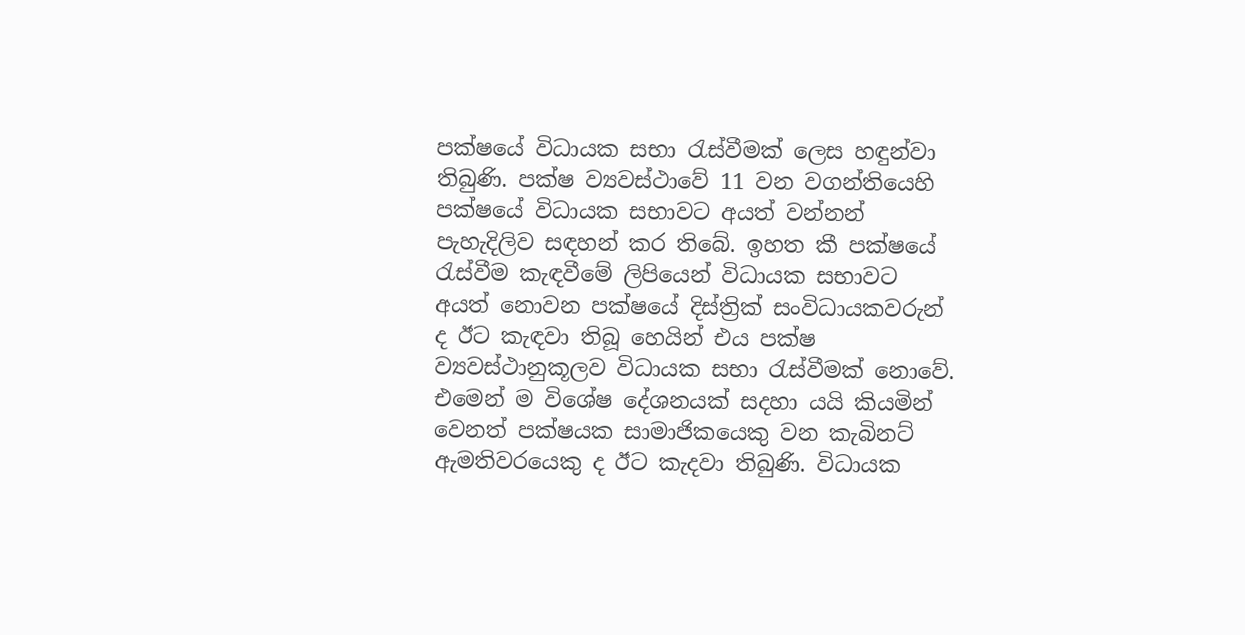පක්ෂයේ විධායක සභා රැස්වීමක් ලෙස හඳුන්වා තිබුණි. පක්ෂ ව්‍යවස්ථාවේ 11 වන වගන්තියෙහි පක්ෂයේ විධායක සභාවට අයත් වන්නන් පැහැදිලිව සඳහන් කර තිබේ. ඉහත කී පක්ෂයේ රැස්වීම කැඳවීමේ ලිපියෙන් විධායක සභාවට අයත් නොවන පක්ෂයේ දිස්ත්‍රික් සංවිධායකවරුන් ද ඊට කැඳවා තිබූ හෙයින් එය පක්ෂ ව්‍යවස්ථානුකූලව විධායක සභා රැස්වීමක් නොවේ. එමෙන් ම විශේෂ දේශනයක් සදහා යයි කියමින් වෙනත් පක්ෂයක සාමාජිකයෙකු වන කැබිනට් ඇමතිවරයෙකු ද ඊට කැදවා තිබුණි. විධායක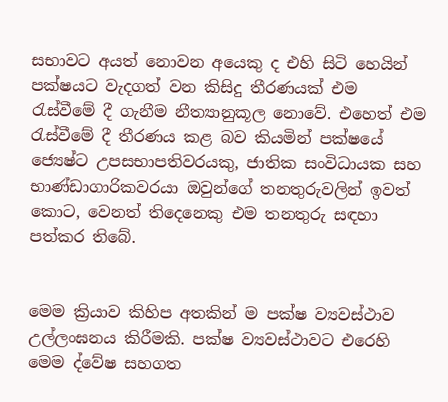සභාවට අයත් නොවන අයෙකු ද එහි සිටි හෙයින් පක්ෂයට වැදගත් වන කිසිදු තීරණයක් එම රැස්වීමේ දී ගැනීම නීත්‍යානුකූල නොවේ. එහෙත් එම රැස්වීමේ දී තීරණය කළ බව කියමින් පක්ෂයේ ජ්‍යෙෂ්ට උපසභාපතිවරයකු, ජාතික සංවිධායක සහ භාණ්ඩාගාරිකවරයා ඔවුන්ගේ තනතුරුවලින් ඉවත් කොට, වෙනත් තිදෙනෙකු එම තනතුරු සඳහා පත්කර තිබේ.


මෙම ක්‍රියාව කිහිප අතකින් ම පක්ෂ ව්‍යවස්ථාව උල්ලංඝනය කිරීමකි. පක්ෂ ව්‍යවස්ථාවට එරෙහි මෙම ද්වේෂ සහගත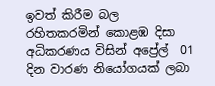ඉවත් කිරීම බල රහිතකරමින් කොළඹ දිසා අධිකරණය විසින් අප්‍රේල්  01 දින වාරණ නියෝගයක් ලබා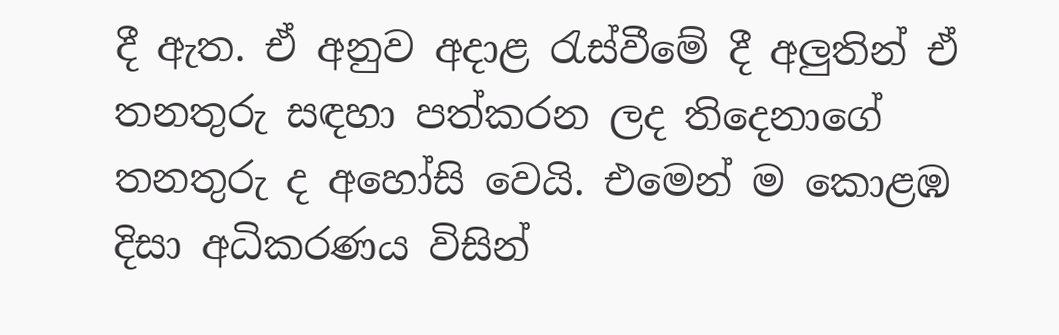දී ඇත. ඒ අනුව අදාළ රැස්වීමේ දී අලුතින් ඒ තනතුරු සඳහා පත්කරන ලද තිදෙනාගේ තනතුරු ද අහෝසි වෙයි. එමෙන් ම කොළඹ දිසා අධිකරණය විසින්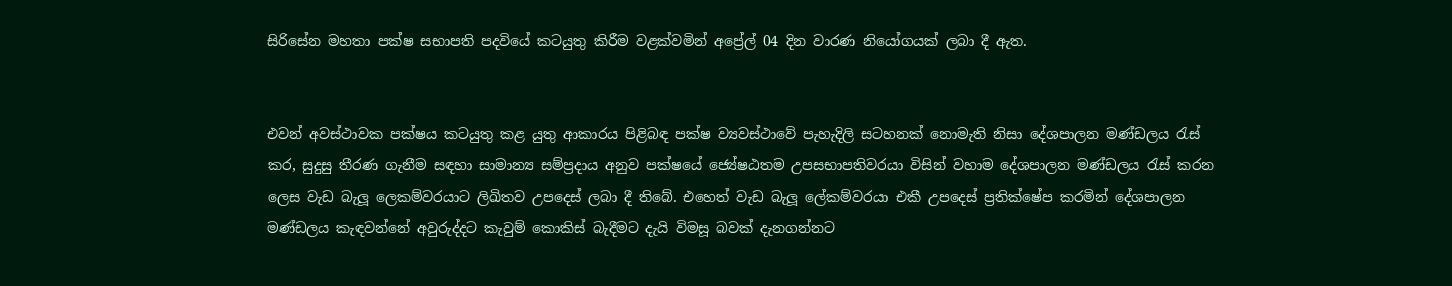සිරිසේන මහතා පක්ෂ සභාපති පදවියේ කටයුතු කිරීම වළක්වමින් අප්‍රේල් 04 දින වාරණ නියෝගයක් ලබා දී ඇත.


එවන් අවස්ථාවක පක්ෂය කටයුතු කළ යුතු ආකාරය පිළිබඳ පක්ෂ ව්‍යවස්ථාවේ පැහැදිලි සටහනක් නොමැති නිසා දේශපාලන මණ්ඩලය රැස් කර, සුදුසු තීරණ ගැනීම සඳහා සාමාන්‍ය සම්ප්‍රදාය අනුව පක්ෂයේ ජ්‍යේෂඨතම උපසභාපතිවරයා විසින් වහාම දේශපාලන මණ්ඩලය රැස් කරන ලෙස වැඩ බැලූ ලෙකම්වරයාට ලිඛිතව උපදෙස් ලබා දී තිබේ. එහෙත් වැඩ බැලූ ලේකම්වරයා එකී උපදෙස් ප්‍රතික්ෂේප කරමින් දේශපාලන මණ්ඩලය කැඳවන්නේ අවුරුද්දට කැවුම් කොකිස් බැදීමට දැයි විමසූ බවක් දැනගන්නට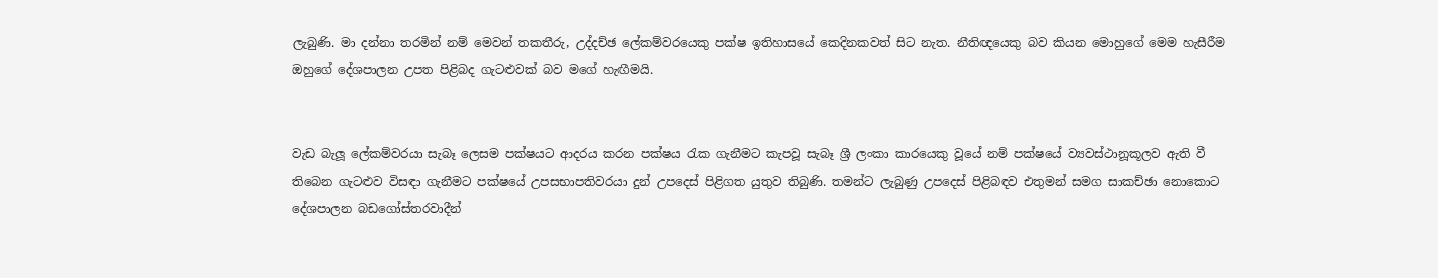ලැබුණි. මා දන්නා තරමින් නම් මෙවන් තකතීරු, උද්දච්ඡ ලේකම්වරයෙකු පක්ෂ ඉතිහාසයේ කෙදිනකවත් සිට නැත. නීතිඥයෙකු බව කියන මොහුගේ මෙම හැසීරීම ඔහුගේ දේශපාලන උපත පිළිබද ගැටළුවක් බව මගේ හැඟීමයි.


වැඩ බැලූ ලේකම්වරයා සැබෑ ලෙසම පක්ෂයට ආදරය කරන පක්ෂය රැක ගැනීමට කැපවූ සැබෑ ශ්‍රී ලංකා කාරයෙකු වූයේ නම් පක්ෂයේ ව්‍යවස්ථානූකූලව ඇති වී තිබෙන ගැටළුව විසඳා ගැනීමට පක්ෂයේ උපසභාපතිවරයා දුන් උපදෙස් පිළිගත යුතුව තිබුණි. තමන්ට ලැබුණු උපදෙස් පිළිබඳව එතුමන් සමග සාකච්ඡා නොකොට දේශපාලන බඩගෝස්තරවාදීන්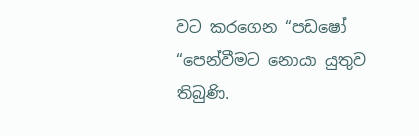වට කරගෙන “පඩෂෝ “පෙන්වීමට නොයා යුතුව තිබුණි.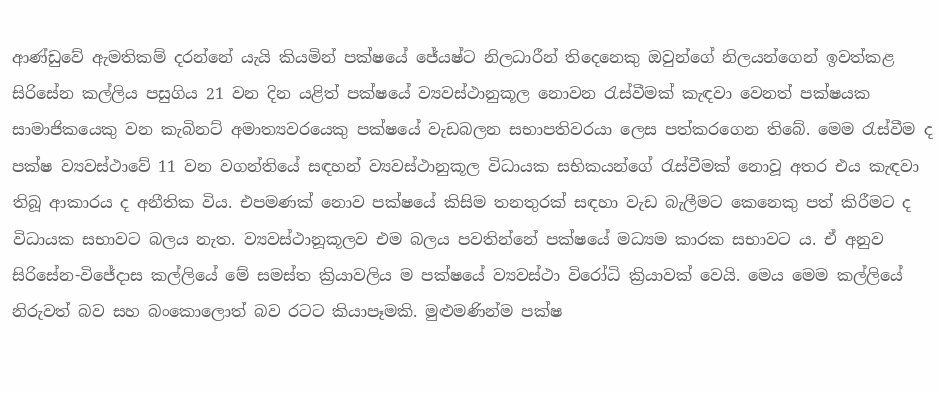ආණ්ඩුවේ ඇමතිකම් දරන්නේ යැයි කියමින් පක්ෂයේ ජේ‍යෂ්ට නිලධාරීන් තිදෙනෙකු ඔවුන්ගේ නිලයන්ගෙන් ඉවත්කළ සිරිසේන කල්ලිය පසුගිය 21 වන දින යළිත් පක්ෂයේ ව්‍යවස්ථානුකූල නොවන රැස්වීමක් කැඳවා වෙනත් පක්ෂයක සාමාජිකයෙකු වන කැබිනට් අමාත්‍යවරයෙකු පක්ෂයේ වැඩබලන සභාපතිවරයා ලෙස පත්කරගෙන තිබේ. මෙම රැස්වීම ද පක්ෂ ව්‍යවස්ථාවේ 11 වන වගන්තියේ සඳහන් ව්‍යවස්ථානුකූල විධායක සභිකයන්ගේ රැස්වීමක් නොවූ අතර එය කැඳවා තිබූ ආකාරය ද අනීතික විය. එපමණක් නොව පක්ෂයේ කිසිම තනතුරක් සඳහා වැඩ බැලීමට කෙනෙකු පත් කිරීමට ද විධායක සභාවට බලය නැත. ව්‍යවස්ථානූකූලව එම බලය පවතින්නේ පක්ෂයේ මධ්‍යම කාරක සභාවට ය. ඒ අනුව සිරිසේන-විජේදාස කල්ලියේ මේ සමස්ත ක්‍රියාවලිය ම පක්ෂයේ ව්‍යවස්ථා විරෝධි ක්‍රියාවක් වෙයි. මෙය මෙම කල්ලියේ නිරුවත් බව සහ බංකොලොත් බව රටට කියාපෑමකි. මුළුමණින්ම පක්ෂ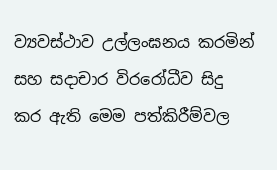ව්‍යවස්ථාව උල්ලංඝනය කරමින් සහ සදාචාර විරරෝධීව සිදු කර ඇති මෙම පත්කිරීම්වල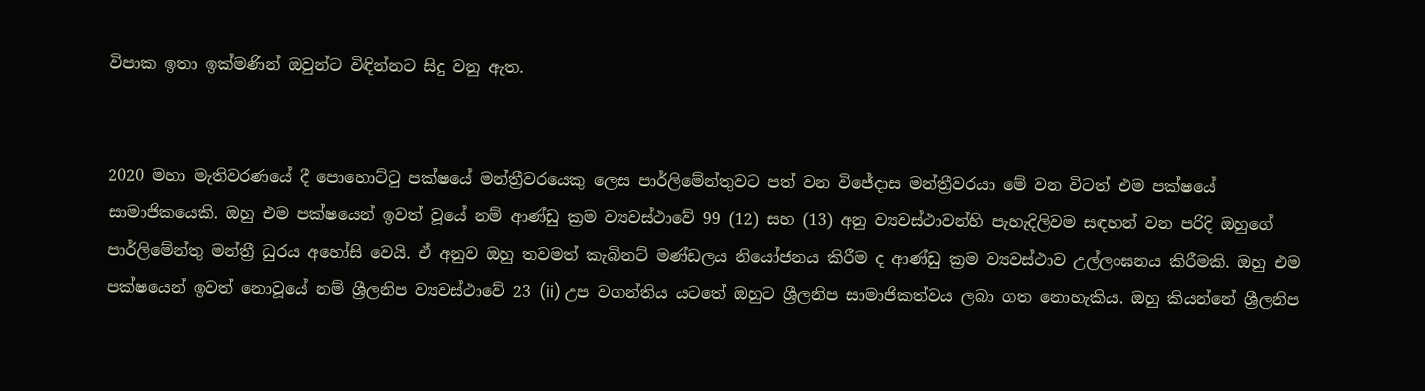විපාක ඉතා ඉක්මණින් ඔවුන්ට විඳින්නට සිදු වනු ඇත.


2020 මහා මැතිවරණයේ දී පොහොට්ටු පක්ෂයේ මන්ත්‍රීවරයෙකු ලෙස පාර්ලිමේන්තුවට පත් වන විජේදාස මන්ත්‍රීවරයා මේ වන විටත් එම පක්ෂයේ සාමාජිකයෙකි. ඔහු එම පක්ෂයෙන් ඉවත් වූයේ නම් ආණ්ඩු ක්‍රම ව්‍යවස්ථාවේ 99 (12) සහ (13) අනු ව්‍යවස්ථාවන්හි පැහැදිලිවම සඳහන් වන පරිදි ඔහුගේ පාර්ලිමේන්තු මන්ත්‍රී ධුරය අහෝසි වෙයි. ඒ අනුව ඔහු තවමත් කැබිනට් මණ්ඩලය නියෝජනය කිරීම ද ආණ්ඩු ක්‍රම ව්‍යවස්ථාව උල්ලංඝනය කිරීමකි. ඔහු එම පක්ෂයෙන් ඉවත් නොවූයේ නම් ශ්‍රීලනිප ව්‍යවස්ථාවේ 23 (ii) උප වගන්තිය යටතේ ඔහුට ශ්‍රීලනිප සාමාජිකත්වය ලබා ගත නොහැකිය. ඔහු කියන්නේ ශ්‍රීලනිප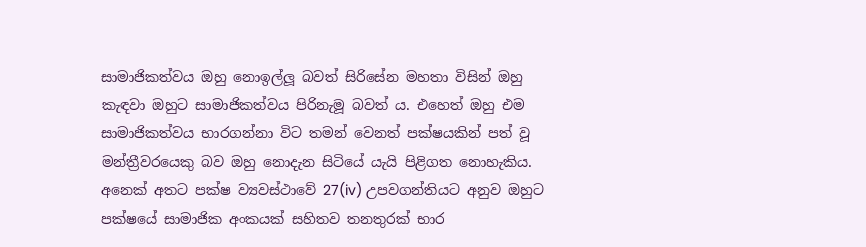සාමාජිකත්වය ඔහු නොඉල්ලූ බවත් සිරිසේන මහතා විසින් ඔහු කැඳවා ඔහුට සාමාජිකත්වය පිරිනැමූ බවත් ය. එහෙත් ඔහු එම සාමාජිකත්වය භාරගන්නා විට තමන් වෙනත් පක්ෂයකින් පත් වූ මන්ත්‍රීවරයෙකු බව ඔහු නොදැන සිටියේ යැයි පිළිගත නොහැකිය.  අනෙක් අතට පක්ෂ ව්‍යවස්ථාවේ 27(iv) උපවගන්තියට අනුව ඔහුට පක්ෂයේ සාමාජික අංකයක් සහිතව තනතුරක් භාර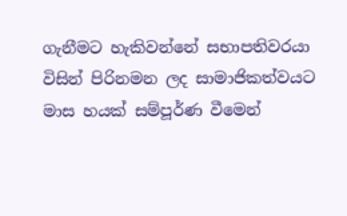ගැනීමට හැකිවන්නේ සභාපතිවරයා විසින් පිරිනමන ලද සාමාජිකත්වයට මාස හයක් සම්පූර්ණ වීමෙන්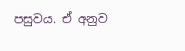පසුවය. ඒ අනුව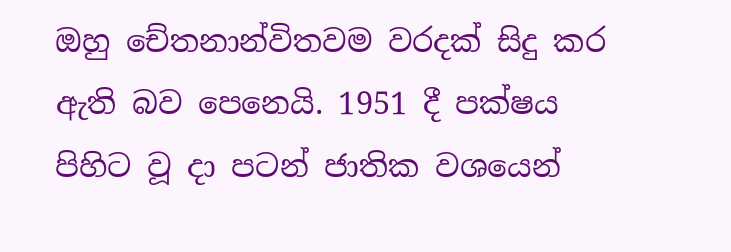ඔහු චේතනාන්විතවම වරදක් සිදු කර ඇති බව පෙනෙයි. 1951 දී පක්ෂය පිහිට වූ දා පටන් ජාතික වශයෙන්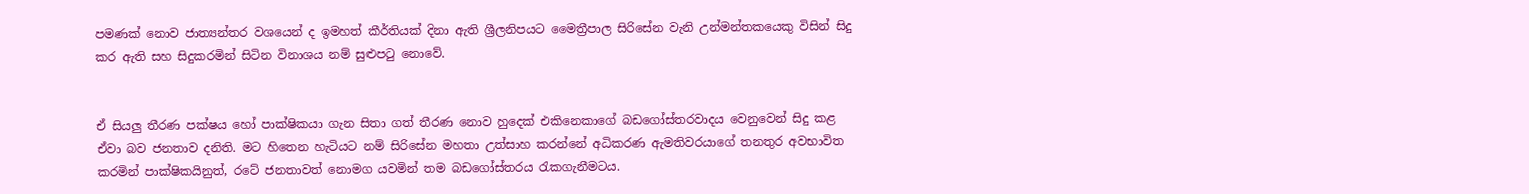පමණක් නොව ජාත්‍යන්තර වශයෙන් ද ඉමහත් කීර්තියක් දිනා ඇති ශ්‍රීලනිපයට මෛත්‍රීපාල සිරිසේන වැනි උන්මන්තකයෙකු විසින් සිදු කර ඇති සහ සිදුකරමින් සිටින විනාශය නම් සුළුපටු නොවේ.


ඒ සියලු තීරණ පක්ෂය හෝ පාක්ෂිකයා ගැන සිතා ගත් තීරණ නොව හුදෙක් එකිනෙකාගේ බඩගෝස්තරවාදය වෙනුවෙන් සිදු කළ ඒවා බව ජනතාව දනිති. මට හිතෙන හැටියට නම් සිරිසේන මහතා උත්සාහ කරන්නේ අධිකරණ ඇමතිවරයාගේ තනතුර අවභාවිත කරමින් පාක්ෂිකයිනුත්, රටේ ජනතාවත් නොමග යවමින් තම බඩගෝස්තරය රැකගැනීමටය.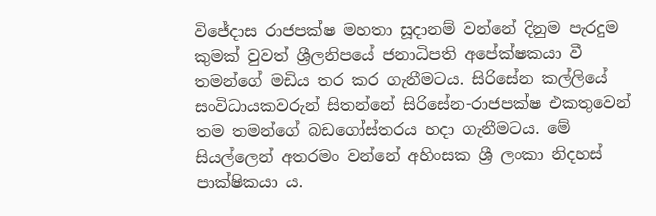විජේදාස රාජපක්ෂ මහතා සූදානම් වන්නේ දිනුම පැරදුම කුමක් වුවත් ශ්‍රීලනිපයේ ජනාධිපති අපේක්ෂකයා වී තමන්ගේ මඩිය තර කර ගැනීමටය. සිරිසේන කල්ලියේ සංවිධායකවරුන් සිතන්නේ සිරිසේන-රාජපක්ෂ එකතුවෙන් තම තමන්ගේ බඩගෝස්තරය හදා ගැනීමටය. මේ සියල්ලෙන් අතරමං වන්නේ අහිංසක ශ්‍රී ලංකා නිදහස් පාක්ෂිකයා ය.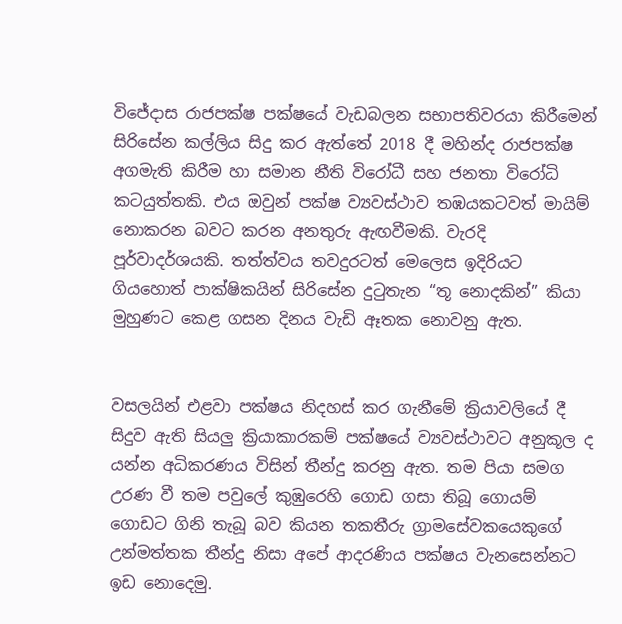විජේදාස රාජපක්ෂ පක්ෂයේ වැඩබලන සභාපතිවරයා කිරීමෙන් සිරිසේන කල්ලිය සිදු කර ඇත්තේ 2018 දී මහින්ද රාජපක්ෂ අගමැති කිරීම හා සමාන නීති විරෝධී සහ ජනතා විරෝධි කටයුත්තකි. එය ඔවුන් පක්ෂ ව්‍යවස්ථාව තඹයකටවත් මායිම් නොකරන බවට කරන අනතුරු ඇඟවීමකි. වැරදි පූර්වාදර්ශයකි. තත්ත්වය තවදුරටත් මෙලෙස ඉදිරියට ගියහොත් පාක්ෂිකයින් සිරිසේන දුටුතැන “තූ නොදකින්” කියා මුහුණට කෙළ ගසන දිනය වැඩි ඈතක නොවනු ඇත.


වසලයින් එළවා පක්ෂය නිදහස් කර ගැනීමේ ක්‍රියාවලියේ දී සිදුව ඇති සියලු ක්‍රියාකාරකම් පක්ෂයේ ව්‍යවස්ථාවට අනුකූල ද යන්න අධිකරණය විසින් තීන්දු කරනු ඇත. තම පියා සමග උරණ වී තම පවුලේ කුඹුරෙහි ගොඩ ගසා තිබූ ගොයම් ගොඩට ගිනි තැබූ බව කියන තකතීරු ග්‍රාමසේවකයෙකුගේ උන්මත්තක තීන්දු නිසා අපේ ආදරණිය පක්ෂය වැනසෙන්නට ඉඩ නොදෙමු.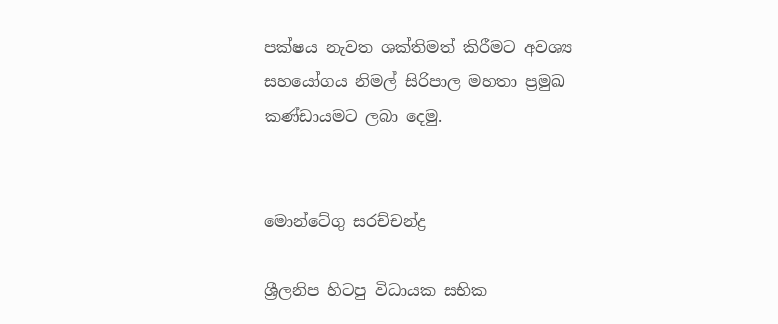පක්ෂය නැවත ශක්තිමත් කිරීමට අවශ්‍ය සහයෝගය නිමල් සිරිපාල මහතා ප්‍රමුඛ කණ්ඩායමට ලබා දෙමු.


මොන්ටේගු සරච්චන්ද්‍ර

ශ්‍රීලනිප හිටපු විධායක සභික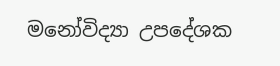මනෝවිද්‍යා උපදේශක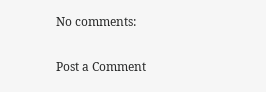No comments:

Post a Comment